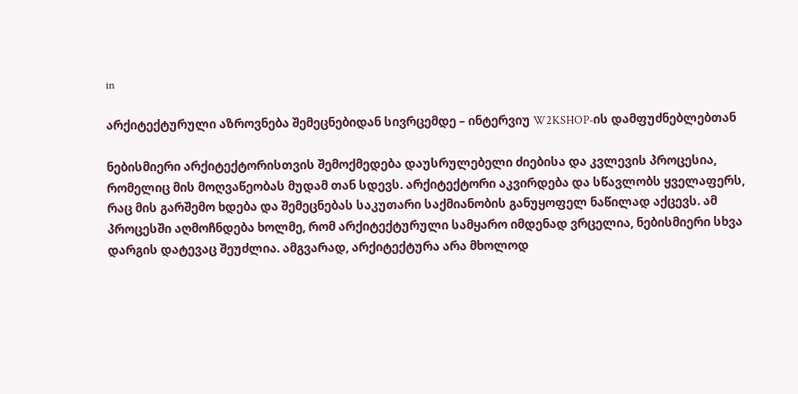in

არქიტექტურული აზროვნება შემეცნებიდან სივრცემდე – ინტერვიუ W2KSHOP-ის დამფუძნებლებთან

ნებისმიერი არქიტექტორისთვის შემოქმედება დაუსრულებელი ძიებისა და კვლევის პროცესია, რომელიც მის მოღვაწეობას მუდამ თან სდევს. არქიტექტორი აკვირდება და სწავლობს ყველაფერს, რაც მის გარშემო ხდება და შემეცნებას საკუთარი საქმიანობის განუყოფელ ნაწილად აქცევს. ამ პროცესში აღმოჩნდება ხოლმე, რომ არქიტექტურული სამყარო იმდენად ვრცელია, ნებისმიერი სხვა დარგის დატევაც შეუძლია. ამგვარად, არქიტექტურა არა მხოლოდ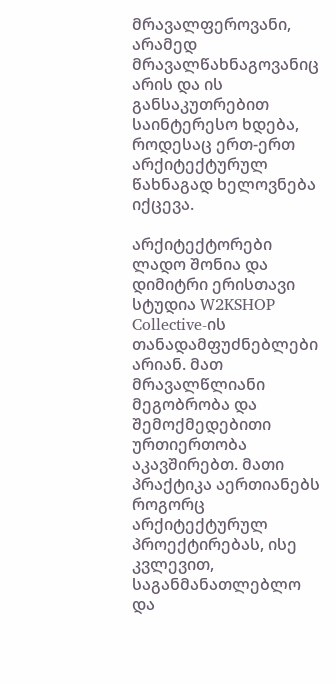მრავალფეროვანი, არამედ მრავალწახნაგოვანიც არის და ის განსაკუთრებით საინტერესო ხდება, როდესაც ერთ-ერთ არქიტექტურულ წახნაგად ხელოვნება იქცევა.

არქიტექტორები ლადო შონია და დიმიტრი ერისთავი სტუდია W2KSHOP Collective-ის თანადამფუძნებლები არიან. მათ მრავალწლიანი მეგობრობა და შემოქმედებითი ურთიერთობა აკავშირებთ. მათი პრაქტიკა აერთიანებს როგორც არქიტექტურულ პროექტირებას, ისე კვლევით, საგანმანათლებლო და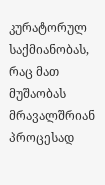კურატორულ საქმიანობას, რაც მათ მუშაობას მრავალშრიან პროცესად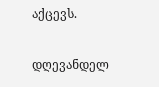აქცევს.

დღევანდელ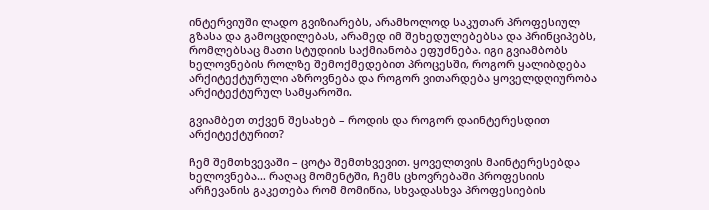ინტერვიუში ლადო გვიზიარებს, არამხოლოდ საკუთარ პროფესიულ გზასა და გამოცდილებას, არამედ იმ შეხედულებებსა და პრინციპებს, რომლებსაც მათი სტუდიის საქმიანობა ეფუძნება. იგი გვიამბობს ხელოვნების როლზე შემოქმედებით პროცესში, როგორ ყალიბდება არქიტექტურული აზროვნება და როგორ ვითარდება ყოველდღიურობა არქიტექტურულ სამყაროში.

გვიამბეთ თქვენ შესახებ – როდის და როგორ დაინტერესდით არქიტექტურით?

ჩემ შემთხვევაში – ცოტა შემთხვევით. ყოველთვის მაინტერესებდა ხელოვნება… რაღაც მომენტში, ჩემს ცხოვრებაში პროფესიის არჩევანის გაკეთება რომ მომიწია, სხვადასხვა პროფესიების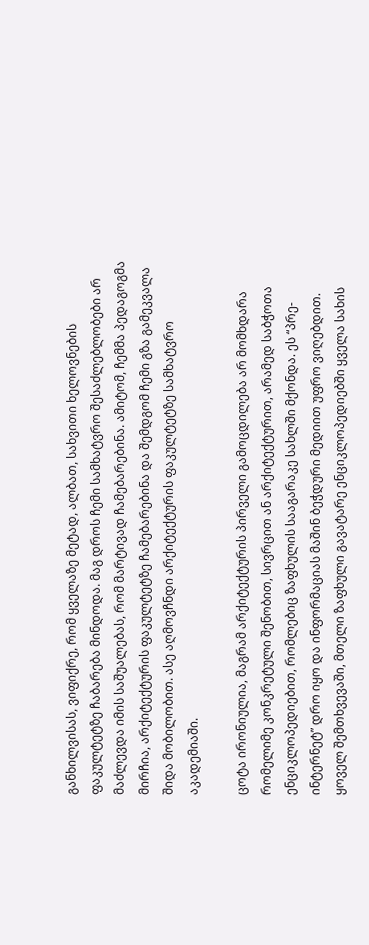განხილვისას, ვიფიქრე, რომ ყველაზე მეტად, ალბათ, სახვითი ხელოვნების ფაკულტეტზე ჩაბარება მინდოდა. მაგ დროს ჩემი სამხატვრო შესაძლებლობები არ მაძლევდა იმის საშუალებას, რომ მარტივად ჩამებარებინა. ამიტომ, ჩემმა პედაგოგმა მირჩია, არქიტექტურის ფაკულტეტზე ჩამებარებინა და შემდგომ ჩემი გზა გამეკვალა შიდა მობილობით. ასე აღმოვჩნდი არქიტექტურის ფაკულტეტზე სამხატვრო აკადემიაში.

ცოტა ირონიულია, მაგრამ არქიტექტურის პირველი გამოცდილება არ მომხდარა რომელიმე კონკრეტული შენობით, სივრცით ან არქიტექტურით, არამედ საბჭოთა ენციკლოპედიებით, რომლებიც ზაფხულის სააგარაკე სახლში მქონდა. ეს “პრე-ინტერნეტ” დრო იყო და ინფორმაციას მაშინ ბეჭდური მედიით უფრო ვიღებდით. ყოველ შემთხვევაში, მთელი ზაფხული გავატარე ენციკლოპედიებში ყველა სახის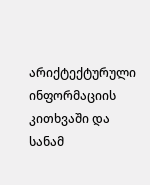არიქტექტურული ინფორმაციის კითხვაში და სანამ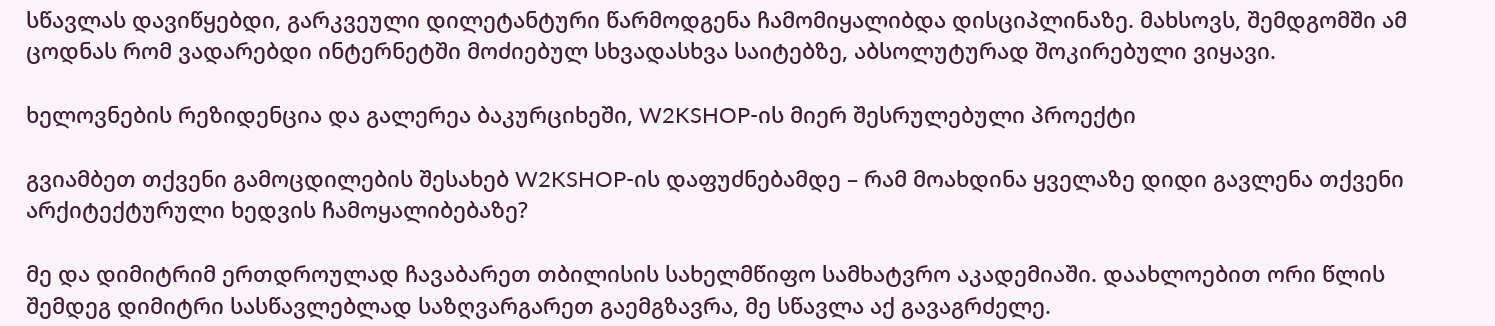სწავლას დავიწყებდი, გარკვეული დილეტანტური წარმოდგენა ჩამომიყალიბდა დისციპლინაზე. მახსოვს, შემდგომში ამ ცოდნას რომ ვადარებდი ინტერნეტში მოძიებულ სხვადასხვა საიტებზე, აბსოლუტურად შოკირებული ვიყავი.

ხელოვნების რეზიდენცია და გალერეა ბაკურციხეში, W2KSHOP-ის მიერ შესრულებული პროექტი

გვიამბეთ თქვენი გამოცდილების შესახებ W2KSHOP-ის დაფუძნებამდე – რამ მოახდინა ყველაზე დიდი გავლენა თქვენი არქიტექტურული ხედვის ჩამოყალიბებაზე?

მე და დიმიტრიმ ერთდროულად ჩავაბარეთ თბილისის სახელმწიფო სამხატვრო აკადემიაში. დაახლოებით ორი წლის შემდეგ დიმიტრი სასწავლებლად საზღვარგარეთ გაემგზავრა, მე სწავლა აქ გავაგრძელე.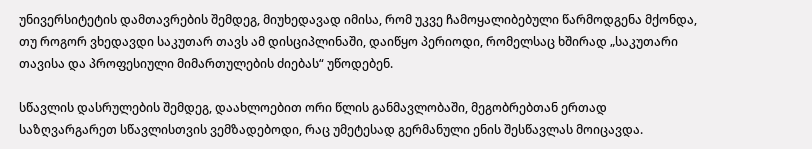უნივერსიტეტის დამთავრების შემდეგ, მიუხედავად იმისა, რომ უკვე ჩამოყალიბებული წარმოდგენა მქონდა, თუ როგორ ვხედავდი საკუთარ თავს ამ დისციპლინაში, დაიწყო პერიოდი, რომელსაც ხშირად „საკუთარი თავისა და პროფესიული მიმართულების ძიებას“ უწოდებენ.

სწავლის დასრულების შემდეგ, დაახლოებით ორი წლის განმავლობაში, მეგობრებთან ერთად საზღვარგარეთ სწავლისთვის ვემზადებოდი, რაც უმეტესად გერმანული ენის შესწავლას მოიცავდა.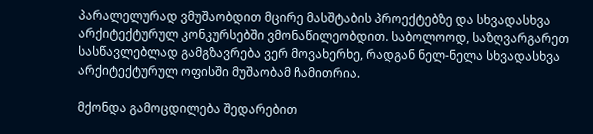პარალელურად ვმუშაობდით მცირე მასშტაბის პროექტებზე და სხვადასხვა არქიტექტურულ კონკურსებში ვმონაწილეობდით. საბოლოოდ, საზღვარგარეთ სასწავლებლად გამგზავრება ვერ მოვახერხე, რადგან ნელ-ნელა სხვადასხვა არქიტექტურულ ოფისში მუშაობამ ჩამითრია.

მქონდა გამოცდილება შედარებით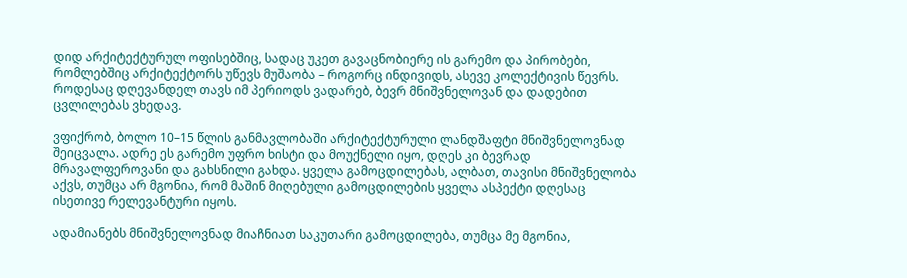დიდ არქიტექტურულ ოფისებშიც, სადაც უკეთ გავაცნობიერე ის გარემო და პირობები, რომლებშიც არქიტექტორს უწევს მუშაობა – როგორც ინდივიდს, ასევე კოლექტივის წევრს. როდესაც დღევანდელ თავს იმ პერიოდს ვადარებ, ბევრ მნიშვნელოვან და დადებით ცვლილებას ვხედავ.

ვფიქრობ, ბოლო 10–15 წლის განმავლობაში არქიტექტურული ლანდშაფტი მნიშვნელოვნად შეიცვალა. ადრე ეს გარემო უფრო ხისტი და მოუქნელი იყო, დღეს კი ბევრად მრავალფეროვანი და გახსნილი გახდა. ყველა გამოცდილებას, ალბათ, თავისი მნიშვნელობა აქვს, თუმცა არ მგონია, რომ მაშინ მიღებული გამოცდილების ყველა ასპექტი დღესაც ისეთივე რელევანტური იყოს.

ადამიანებს მნიშვნელოვნად მიაჩნიათ საკუთარი გამოცდილება, თუმცა მე მგონია,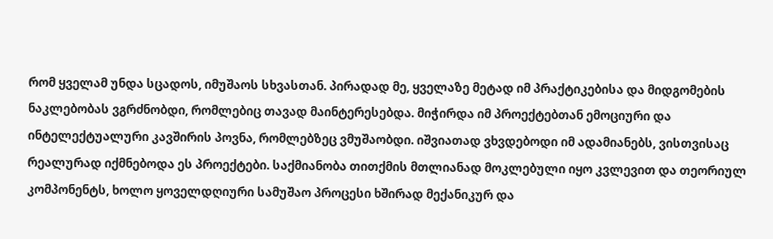რომ ყველამ უნდა სცადოს, იმუშაოს სხვასთან. პირადად მე, ყველაზე მეტად იმ პრაქტიკებისა და მიდგომების ნაკლებობას ვგრძნობდი, რომლებიც თავად მაინტერესებდა. მიჭირდა იმ პროექტებთან ემოციური და ინტელექტუალური კავშირის პოვნა, რომლებზეც ვმუშაობდი. იშვიათად ვხვდებოდი იმ ადამიანებს, ვისთვისაც რეალურად იქმნებოდა ეს პროექტები. საქმიანობა თითქმის მთლიანად მოკლებული იყო კვლევით და თეორიულ კომპონენტს, ხოლო ყოველდღიური სამუშაო პროცესი ხშირად მექანიკურ და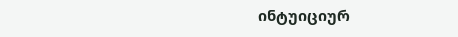ინტუიციურ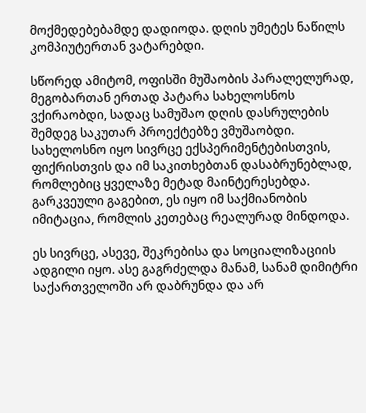მოქმედებებამდე დადიოდა. დღის უმეტეს ნაწილს კომპიუტერთან ვატარებდი.

სწორედ ამიტომ, ოფისში მუშაობის პარალელურად, მეგობართან ერთად პატარა სახელოსნოს ვქირაობდი, სადაც სამუშაო დღის დასრულების შემდეგ საკუთარ პროექტებზე ვმუშაობდი. სახელოსნო იყო სივრცე ექსპერიმენტებისთვის, ფიქრისთვის და იმ საკითხებთან დასაბრუნებლად, რომლებიც ყველაზე მეტად მაინტერესებდა. გარკვეული გაგებით, ეს იყო იმ საქმიანობის იმიტაცია, რომლის კეთებაც რეალურად მინდოდა.

ეს სივრცე, ასევე, შეკრებისა და სოციალიზაციის ადგილი იყო. ასე გაგრძელდა მანამ, სანამ დიმიტრი საქართველოში არ დაბრუნდა და არ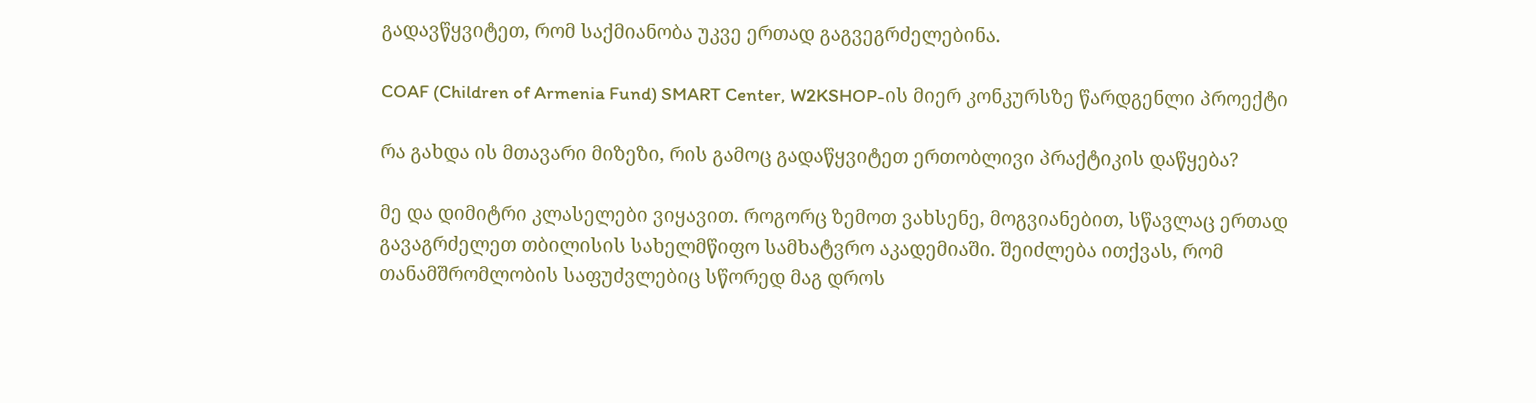გადავწყვიტეთ, რომ საქმიანობა უკვე ერთად გაგვეგრძელებინა.

COAF (Children of Armenia Fund) SMART Center, W2KSHOP-ის მიერ კონკურსზე წარდგენლი პროექტი

რა გახდა ის მთავარი მიზეზი, რის გამოც გადაწყვიტეთ ერთობლივი პრაქტიკის დაწყება?

მე და დიმიტრი კლასელები ვიყავით. როგორც ზემოთ ვახსენე, მოგვიანებით, სწავლაც ერთად გავაგრძელეთ თბილისის სახელმწიფო სამხატვრო აკადემიაში. შეიძლება ითქვას, რომ თანამშრომლობის საფუძვლებიც სწორედ მაგ დროს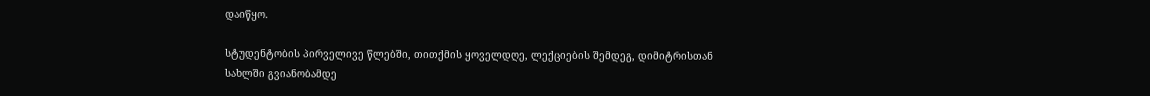დაიწყო.

სტუდენტობის პირველივე წლებში, თითქმის ყოველდღე, ლექციების შემდეგ, დიმიტრისთან სახლში გვიანობამდე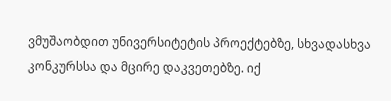ვმუშაობდით უნივერსიტეტის პროექტებზე, სხვადასხვა კონკურსსა და მცირე დაკვეთებზე. იქ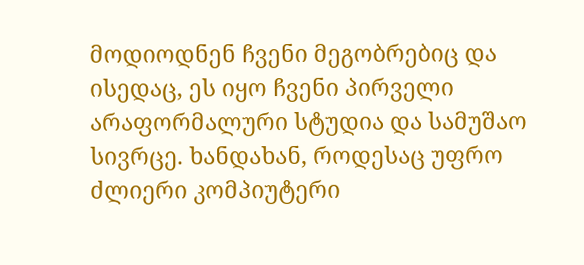მოდიოდნენ ჩვენი მეგობრებიც და ისედაც, ეს იყო ჩვენი პირველი არაფორმალური სტუდია და სამუშაო სივრცე. ხანდახან, როდესაც უფრო ძლიერი კომპიუტერი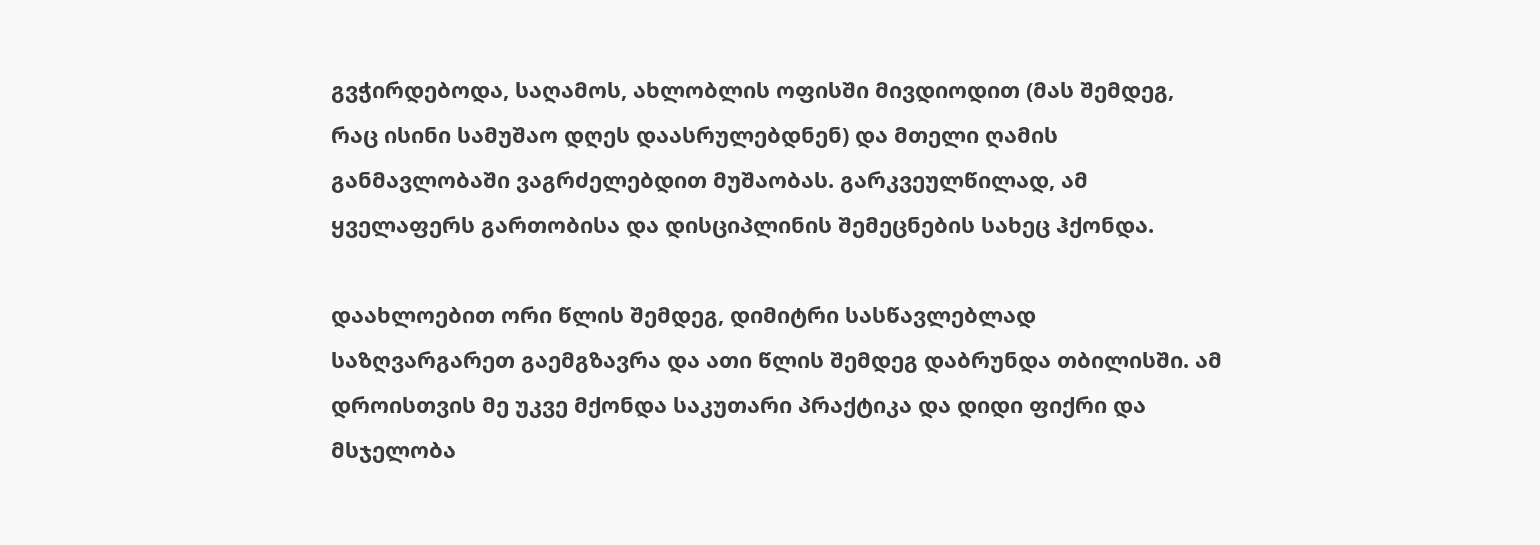გვჭირდებოდა, საღამოს, ახლობლის ოფისში მივდიოდით (მას შემდეგ, რაც ისინი სამუშაო დღეს დაასრულებდნენ) და მთელი ღამის განმავლობაში ვაგრძელებდით მუშაობას. გარკვეულწილად, ამ ყველაფერს გართობისა და დისციპლინის შემეცნების სახეც ჰქონდა.

დაახლოებით ორი წლის შემდეგ, დიმიტრი სასწავლებლად საზღვარგარეთ გაემგზავრა და ათი წლის შემდეგ დაბრუნდა თბილისში. ამ დროისთვის მე უკვე მქონდა საკუთარი პრაქტიკა და დიდი ფიქრი და მსჯელობა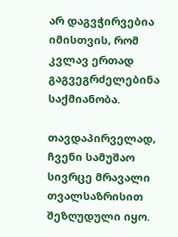არ დაგვჭირვებია იმისთვის, რომ კვლავ ერთად გაგვეგრძელებინა საქმიანობა.

თავდაპირველად, ჩვენი სამუშაო სივრცე მრავალი თვალსაზრისით შეზღუდული იყო.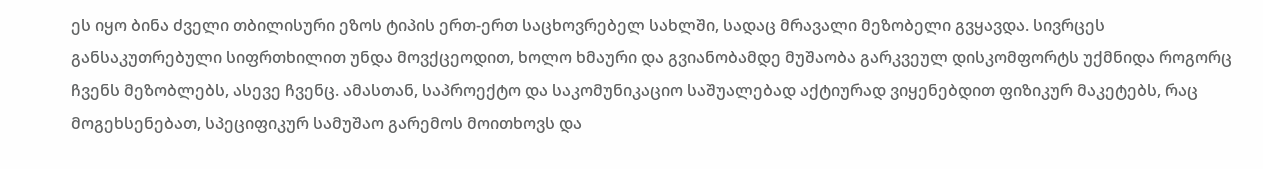ეს იყო ბინა ძველი თბილისური ეზოს ტიპის ერთ-ერთ საცხოვრებელ სახლში, სადაც მრავალი მეზობელი გვყავდა. სივრცეს განსაკუთრებული სიფრთხილით უნდა მოვქცეოდით, ხოლო ხმაური და გვიანობამდე მუშაობა გარკვეულ დისკომფორტს უქმნიდა როგორც ჩვენს მეზობლებს, ასევე ჩვენც. ამასთან, საპროექტო და საკომუნიკაციო საშუალებად აქტიურად ვიყენებდით ფიზიკურ მაკეტებს, რაც მოგეხსენებათ, სპეციფიკურ სამუშაო გარემოს მოითხოვს და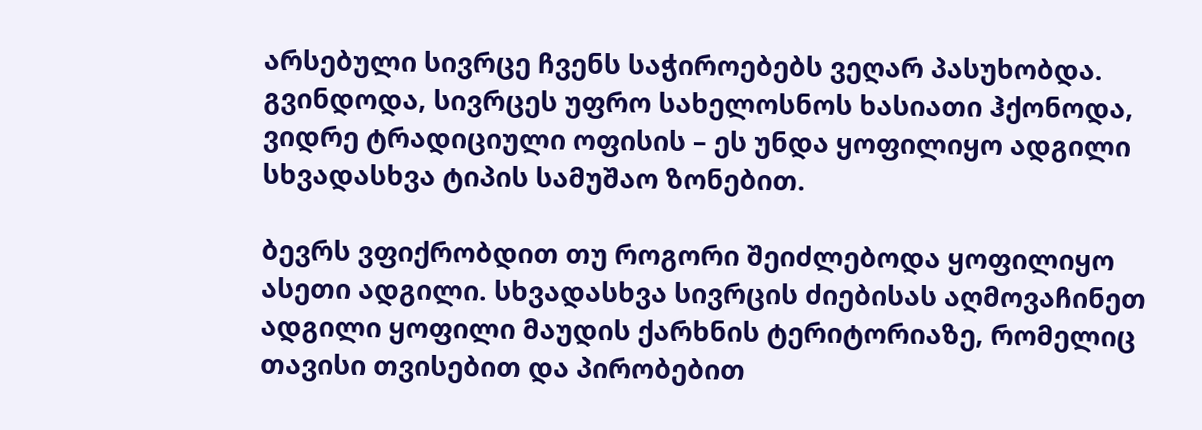არსებული სივრცე ჩვენს საჭიროებებს ვეღარ პასუხობდა. გვინდოდა, სივრცეს უფრო სახელოსნოს ხასიათი ჰქონოდა, ვიდრე ტრადიციული ოფისის – ეს უნდა ყოფილიყო ადგილი სხვადასხვა ტიპის სამუშაო ზონებით.

ბევრს ვფიქრობდით თუ როგორი შეიძლებოდა ყოფილიყო ასეთი ადგილი. სხვადასხვა სივრცის ძიებისას აღმოვაჩინეთ ადგილი ყოფილი მაუდის ქარხნის ტერიტორიაზე, რომელიც თავისი თვისებით და პირობებით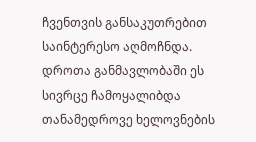ჩვენთვის განსაკუთრებით საინტერესო აღმოჩნდა. დროთა განმავლობაში ეს სივრცე ჩამოყალიბდა თანამედროვე ხელოვნების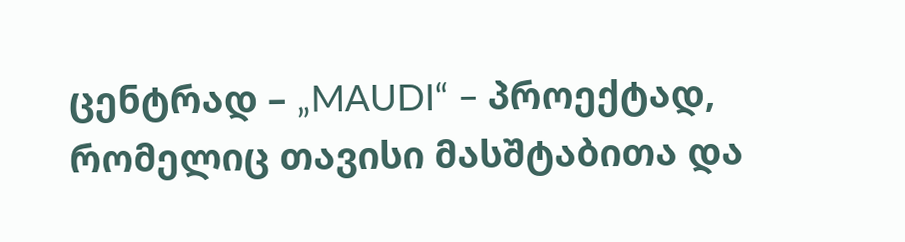ცენტრად – „MAUDI“ – პროექტად, რომელიც თავისი მასშტაბითა და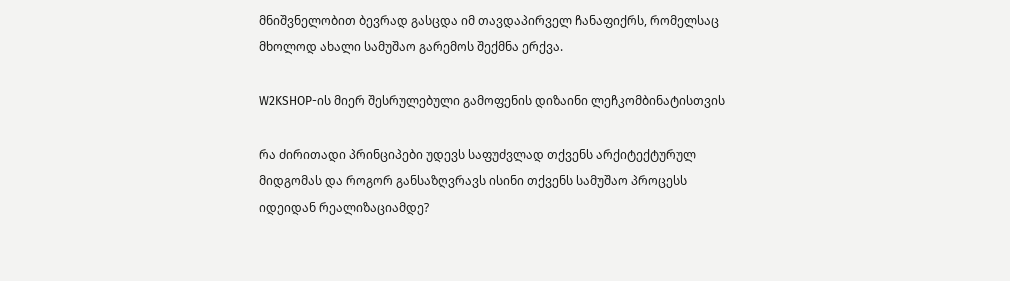მნიშვნელობით ბევრად გასცდა იმ თავდაპირველ ჩანაფიქრს, რომელსაც მხოლოდ ახალი სამუშაო გარემოს შექმნა ერქვა.

W2KSHOP-ის მიერ შესრულებული გამოფენის დიზაინი ლეჩკომბინატისთვის

რა ძირითადი პრინციპები უდევს საფუძვლად თქვენს არქიტექტურულ მიდგომას და როგორ განსაზღვრავს ისინი თქვენს სამუშაო პროცესს იდეიდან რეალიზაციამდე?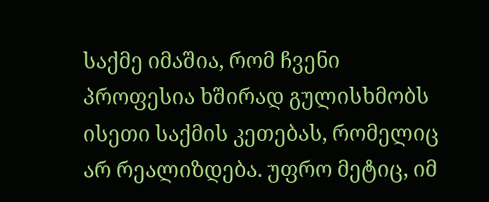საქმე იმაშია, რომ ჩვენი პროფესია ხშირად გულისხმობს ისეთი საქმის კეთებას, რომელიც არ რეალიზდება. უფრო მეტიც, იმ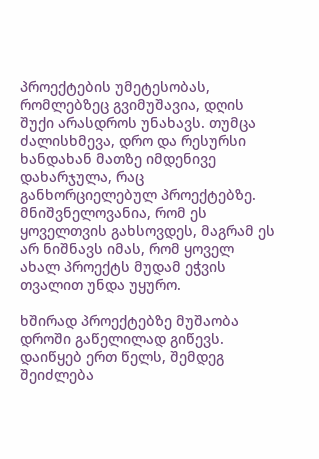პროექტების უმეტესობას, რომლებზეც გვიმუშავია, დღის შუქი არასდროს უნახავს. თუმცა ძალისხმევა, დრო და რესურსი ხანდახან მათზე იმდენივე დახარჯულა, რაც განხორციელებულ პროექტებზე. მნიშვნელოვანია, რომ ეს ყოველთვის გახსოვდეს, მაგრამ ეს არ ნიშნავს იმას, რომ ყოველ ახალ პროექტს მუდამ ეჭვის თვალით უნდა უყურო.

ხშირად პროექტებზე მუშაობა დროში გაწელილად გიწევს. დაიწყებ ერთ წელს, შემდეგ შეიძლება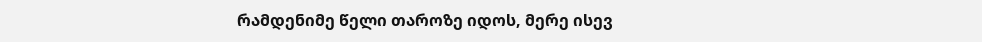რამდენიმე წელი თაროზე იდოს, მერე ისევ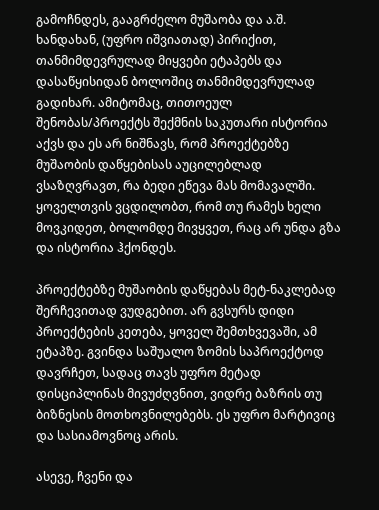გამოჩნდეს, გააგრძელო მუშაობა და ა.შ. ხანდახან, (უფრო იშვიათად) პირიქით, თანმიმდევრულად მიყვები ეტაპებს და დასაწყისიდან ბოლოშიც თანმიმდევრულად გადიხარ. ამიტომაც, თითოეულ შენობას/პროექტს შექმნის საკუთარი ისტორია აქვს და ეს არ ნიშნავს, რომ პროექტებზე მუშაობის დაწყებისას აუცილებლად ვსაზღვრავთ, რა ბედი ეწევა მას მომავალში. ყოველთვის ვცდილობთ, რომ თუ რამეს ხელი მოვკიდეთ, ბოლომდე მივყვეთ, რაც არ უნდა გზა და ისტორია ჰქონდეს.

პროექტებზე მუშაობის დაწყებას მეტ-ნაკლებად შერჩევითად ვუდგებით. არ გვსურს დიდი პროექტების კეთება, ყოველ შემთხვევაში, ამ ეტაპზე. გვინდა საშუალო ზომის საპროექტოდ დავრჩეთ, სადაც თავს უფრო მეტად დისციპლინას მივუძღვნით, ვიდრე ბაზრის თუ ბიზნესის მოთხოვნილებებს. ეს უფრო მარტივიც და სასიამოვნოც არის.

ასევე, ჩვენი და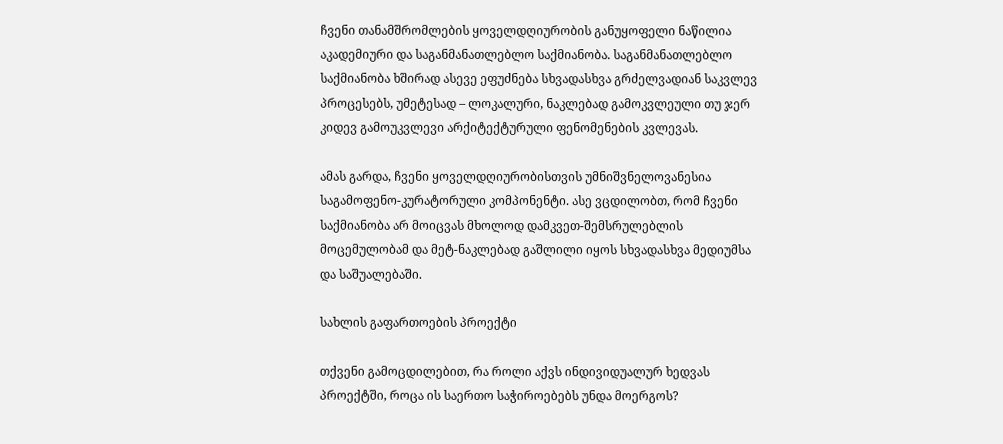ჩვენი თანამშრომლების ყოველდღიურობის განუყოფელი ნაწილია აკადემიური და საგანმანათლებლო საქმიანობა. საგანმანათლებლო საქმიანობა ხშირად ასევე ეფუძნება სხვადასხვა გრძელვადიან საკვლევ პროცესებს, უმეტესად – ლოკალური, ნაკლებად გამოკვლეული თუ ჯერ კიდევ გამოუკვლევი არქიტექტურული ფენომენების კვლევას.

ამას გარდა, ჩვენი ყოველდღიურობისთვის უმნიშვნელოვანესია საგამოფენო-კურატორული კომპონენტი. ასე ვცდილობთ, რომ ჩვენი საქმიანობა არ მოიცვას მხოლოდ დამკვეთ-შემსრულებლის მოცემულობამ და მეტ-ნაკლებად გაშლილი იყოს სხვადასხვა მედიუმსა და საშუალებაში.

სახლის გაფართოების პროექტი

თქვენი გამოცდილებით, რა როლი აქვს ინდივიდუალურ ხედვას პროექტში, როცა ის საერთო საჭიროებებს უნდა მოერგოს?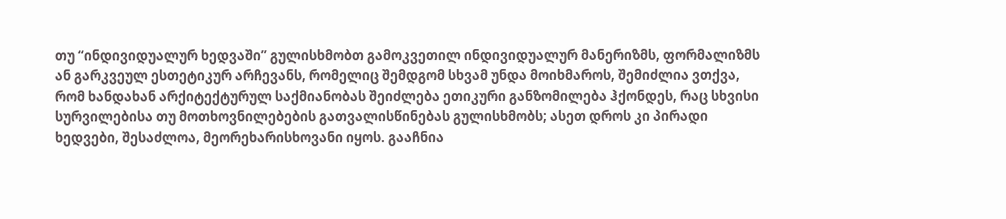თუ “ინდივიდუალურ ხედვაში” გულისხმობთ გამოკვეთილ ინდივიდუალურ მანერიზმს, ფორმალიზმს ან გარკვეულ ესთეტიკურ არჩევანს, რომელიც შემდგომ სხვამ უნდა მოიხმაროს, შემიძლია ვთქვა, რომ ხანდახან არქიტექტურულ საქმიანობას შეიძლება ეთიკური განზომილება ჰქონდეს, რაც სხვისი სურვილებისა თუ მოთხოვნილებების გათვალისწინებას გულისხმობს; ასეთ დროს კი პირადი ხედვები, შესაძლოა, მეორეხარისხოვანი იყოს. გააჩნია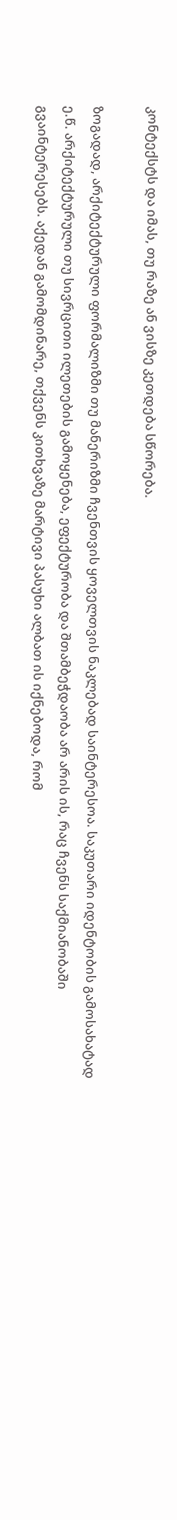კონტექსტს და იმას, თუ რაზე ან ვისზე კეთდება სწორება.

ზოგადად, არქიტექტურული ფორმალიზმი თუ მანერიზმი ჩვენთვის ყოველთვის ნაკლებად საინტერესოა. საკუთარი იდენტობის გამოსახატად ე.წ. არქიტექტურული თუ სივრცითი ილეთების გამოყენება, ეფექტურობა და შთამბეჭდაობა არ არის ის, რაც ჩვენს საქმიანობაში გვაინტერესებს. აქედან გამომდინარე, თქვენს კითხვაზე მარტივი პასუხი ალბათ ის იქნებოდა, რომ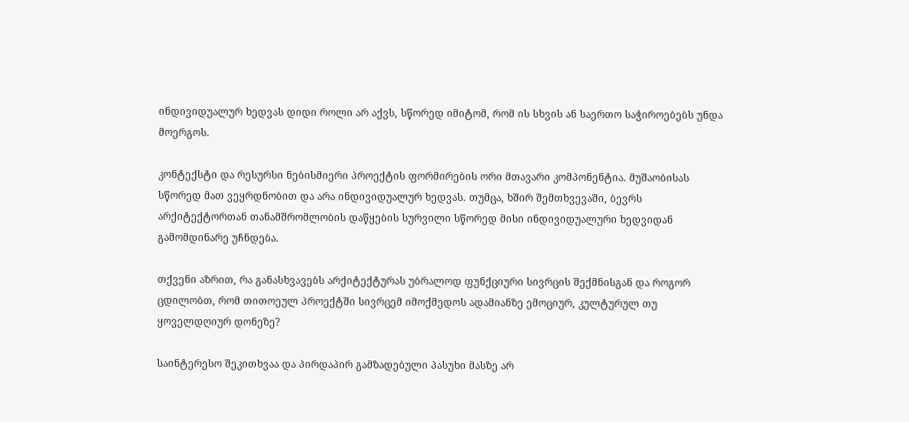ინდივიდუალურ ხედვას დიდი როლი არ აქვს, სწორედ იმიტომ, რომ ის სხვის ან საერთო საჭიროებებს უნდა მოერგოს.

კონტექსტი და რესურსი ნებისმიერი პროექტის ფორმირების ორი მთავარი კომპონენტია. მუშაობისას სწორედ მათ ვეყრდნობით და არა ინდივიდუალურ ხედვას. თუმცა, ხშირ შემთხვევაში, ბევრს არქიტექტორთან თანამშრომლობის დაწყების სურვილი სწორედ მისი ინდივიდუალური ხედვიდან გამომდინარე უჩნდება.

თქვენი აზრით, რა განასხვავებს არქიტექტურას უბრალოდ ფუნქციური სივრცის შექმნისგან და როგორ ცდილობთ, რომ თითოეულ პროექტში სივრცემ იმოქმედოს ადამიანზე ემოციურ, კულტურულ თუ ყოველდღიურ დონეზე?

საინტერესო შეკითხვაა და პირდაპირ გამზადებული პასუხი მასზე არ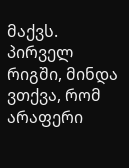მაქვს. პირველ რიგში, მინდა ვთქვა, რომ არაფერი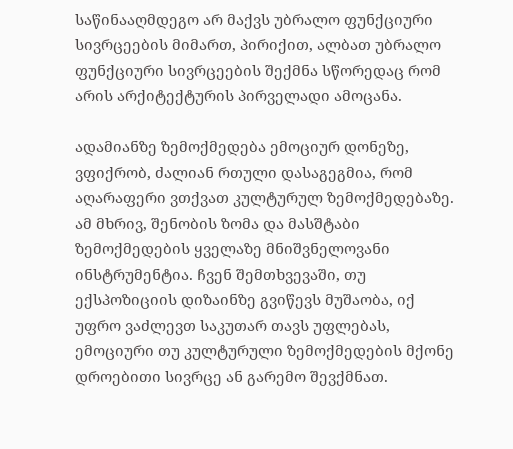საწინააღმდეგო არ მაქვს უბრალო ფუნქციური სივრცეების მიმართ, პირიქით, ალბათ უბრალო ფუნქციური სივრცეების შექმნა სწორედაც რომ არის არქიტექტურის პირველადი ამოცანა.

ადამიანზე ზემოქმედება ემოციურ დონეზე, ვფიქრობ, ძალიან რთული დასაგეგმია, რომ აღარაფერი ვთქვათ კულტურულ ზემოქმედებაზე. ამ მხრივ, შენობის ზომა და მასშტაბი ზემოქმედების ყველაზე მნიშვნელოვანი ინსტრუმენტია. ჩვენ შემთხვევაში, თუ ექსპოზიციის დიზაინზე გვიწევს მუშაობა, იქ უფრო ვაძლევთ საკუთარ თავს უფლებას, ემოციური თუ კულტურული ზემოქმედების მქონე დროებითი სივრცე ან გარემო შევქმნათ.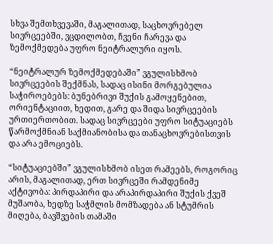სხვა შემთხვევაში, მაგალითად, საცხოვრებელ სივრცეებში, ვცდილობთ, ჩვენი ჩარევა და ზემოქმედება უფრო ნეიტრალური იყოს.

“ნეიტრალურ ზემოქმედებაში” ვგულისხმობ სივრცეების შექმნას, სადაც ისინი მორგებულია საჭიროებებს: ბუნებრივი შუქის გამოყენებით, ორიენტაციით, ხედით, გარე და შიდა სივრცეების ურთიერთობით. სადაც სივრცეები უფრო სიტუაციებს წარმოქმნიან საქმიანობისა და თანაცხოვრებისთვის და არა ემოციებს.

“სიტუაციებში” ვგულისხმობ ისეთ რამეებს, როგორიც არის, მაგალითად, ერთ სივრცეში რამდენიმე აქტივობა: პირდაპირი და არაპირდაპირი შუქის ქვეშ მუშაობა, ხედზე საჭმლის მომზადება ან სტუმრის მიღება, ბავშვების თამაში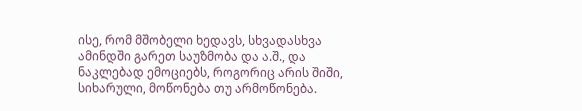ისე, რომ მშობელი ხედავს, სხვადასხვა ამინდში გარეთ საუზმობა და ა.შ., და ნაკლებად ემოციებს, როგორიც არის შიში, სიხარული, მოწონება თუ არმოწონება.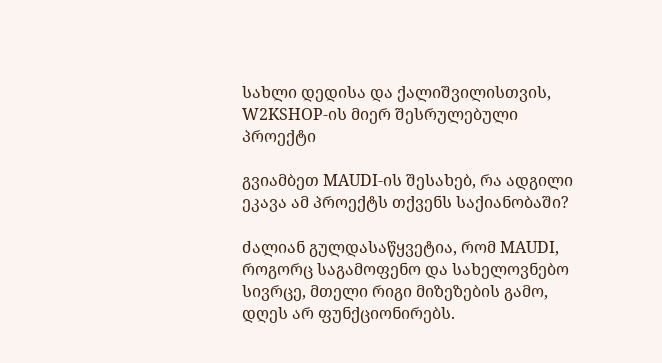სახლი დედისა და ქალიშვილისთვის, W2KSHOP-ის მიერ შესრულებული პროექტი

გვიამბეთ MAUDI-ის შესახებ, რა ადგილი ეკავა ამ პროექტს თქვენს საქიანობაში?

ძალიან გულდასაწყვეტია, რომ MAUDI, როგორც საგამოფენო და სახელოვნებო სივრცე, მთელი რიგი მიზეზების გამო, დღეს არ ფუნქციონირებს.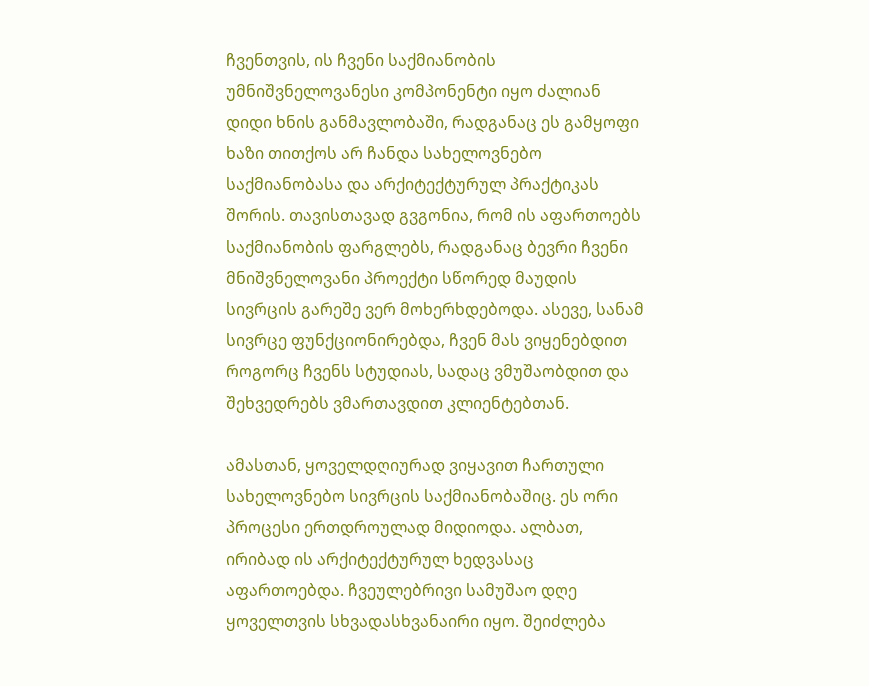ჩვენთვის, ის ჩვენი საქმიანობის უმნიშვნელოვანესი კომპონენტი იყო ძალიან დიდი ხნის განმავლობაში, რადგანაც ეს გამყოფი ხაზი თითქოს არ ჩანდა სახელოვნებო საქმიანობასა და არქიტექტურულ პრაქტიკას შორის. თავისთავად გვგონია, რომ ის აფართოებს საქმიანობის ფარგლებს, რადგანაც ბევრი ჩვენი მნიშვნელოვანი პროექტი სწორედ მაუდის სივრცის გარეშე ვერ მოხერხდებოდა. ასევე, სანამ სივრცე ფუნქციონირებდა, ჩვენ მას ვიყენებდით როგორც ჩვენს სტუდიას, სადაც ვმუშაობდით და შეხვედრებს ვმართავდით კლიენტებთან.

ამასთან, ყოველდღიურად ვიყავით ჩართული სახელოვნებო სივრცის საქმიანობაშიც. ეს ორი პროცესი ერთდროულად მიდიოდა. ალბათ, ირიბად ის არქიტექტურულ ხედვასაც აფართოებდა. ჩვეულებრივი სამუშაო დღე ყოველთვის სხვადასხვანაირი იყო. შეიძლება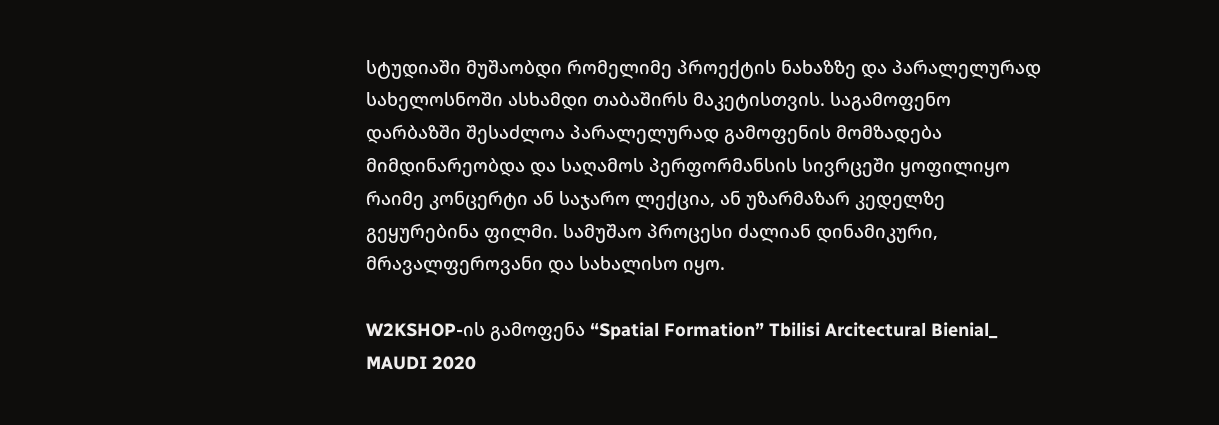სტუდიაში მუშაობდი რომელიმე პროექტის ნახაზზე და პარალელურად სახელოსნოში ასხამდი თაბაშირს მაკეტისთვის. საგამოფენო დარბაზში შესაძლოა პარალელურად გამოფენის მომზადება მიმდინარეობდა და საღამოს პერფორმანსის სივრცეში ყოფილიყო რაიმე კონცერტი ან საჯარო ლექცია, ან უზარმაზარ კედელზე გეყურებინა ფილმი. სამუშაო პროცესი ძალიან დინამიკური, მრავალფეროვანი და სახალისო იყო.

W2KSHOP-ის გამოფენა “Spatial Formation” Tbilisi Arcitectural Bienial_ MAUDI 2020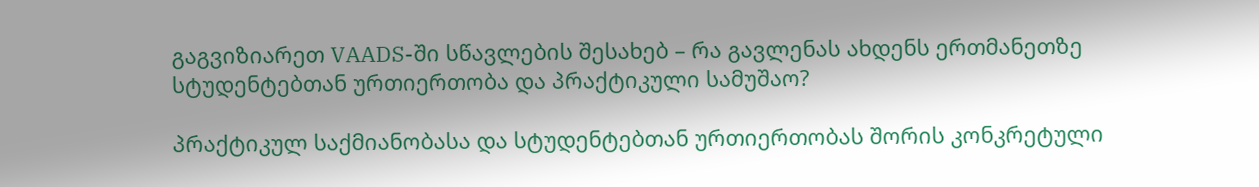გაგვიზიარეთ VAADS-ში სწავლების შესახებ – რა გავლენას ახდენს ერთმანეთზე სტუდენტებთან ურთიერთობა და პრაქტიკული სამუშაო?

პრაქტიკულ საქმიანობასა და სტუდენტებთან ურთიერთობას შორის კონკრეტული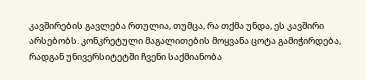კავშირების გავლება რთულია, თუმცა, რა თქმა უნდა, ეს კავშირი არსებობს. კონკრეტული მაგალითების მოყვანა ცოტა გამიჭირდება, რადგან უნივერსიტეტში ჩვენი საქმიანობა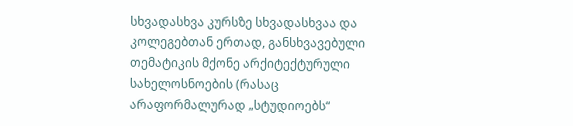სხვადასხვა კურსზე სხვადასხვაა და კოლეგებთან ერთად, განსხვავებული თემატიკის მქონე არქიტექტურული სახელოსნოების (რასაც არაფორმალურად „სტუდიოებს“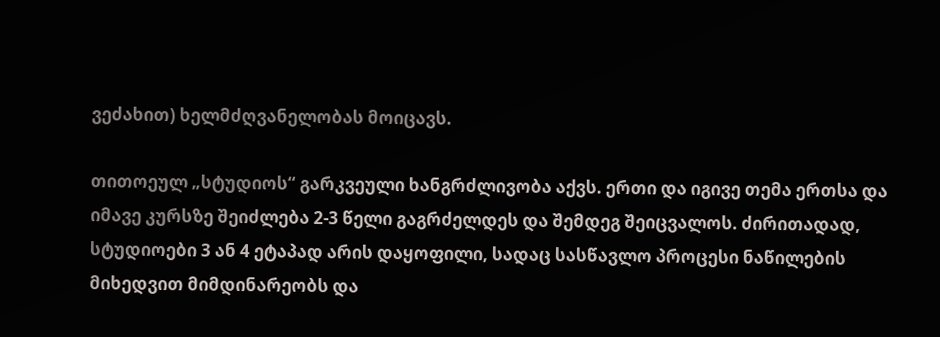ვეძახით) ხელმძღვანელობას მოიცავს.

თითოეულ „სტუდიოს“ გარკვეული ხანგრძლივობა აქვს. ერთი და იგივე თემა ერთსა და იმავე კურსზე შეიძლება 2-3 წელი გაგრძელდეს და შემდეგ შეიცვალოს. ძირითადად, სტუდიოები 3 ან 4 ეტაპად არის დაყოფილი, სადაც სასწავლო პროცესი ნაწილების მიხედვით მიმდინარეობს და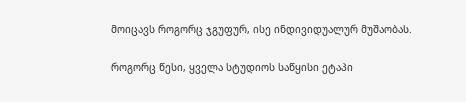მოიცავს როგორც ჯგუფურ, ისე ინდივიდუალურ მუშაობას.

როგორც წესი, ყველა სტუდიოს საწყისი ეტაპი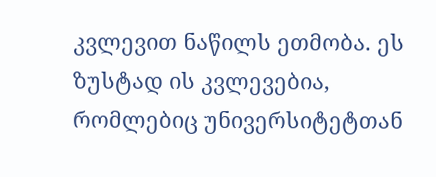კვლევით ნაწილს ეთმობა. ეს ზუსტად ის კვლევებია, რომლებიც უნივერსიტეტთან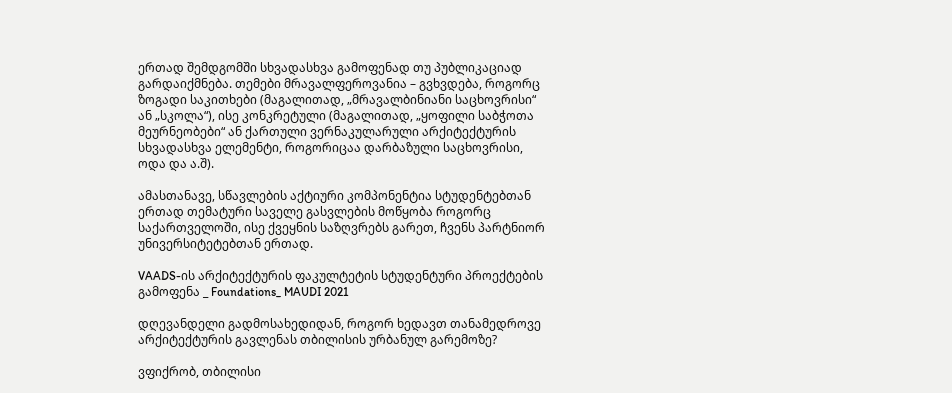ერთად შემდგომში სხვადასხვა გამოფენად თუ პუბლიკაციად გარდაიქმნება. თემები მრავალფეროვანია – გვხვდება, როგორც ზოგადი საკითხები (მაგალითად, „მრავალბინიანი საცხოვრისი“ ან „სკოლა“), ისე კონკრეტული (მაგალითად, „ყოფილი საბჭოთა მეურნეობები“ ან ქართული ვერნაკულარული არქიტექტურის სხვადასხვა ელემენტი, როგორიცაა დარბაზული საცხოვრისი, ოდა და ა.შ).

ამასთანავე, სწავლების აქტიური კომპონენტია სტუდენტებთან ერთად თემატური საველე გასვლების მოწყობა როგორც საქართველოში, ისე ქვეყნის საზღვრებს გარეთ, ჩვენს პარტნიორ უნივერსიტეტებთან ერთად.

VAADS-ის არქიტექტურის ფაკულტეტის სტუდენტური პროექტების გამოფენა _ Foundations_ MAUDI 2021

დღევანდელი გადმოსახედიდან, როგორ ხედავთ თანამედროვე არქიტექტურის გავლენას თბილისის ურბანულ გარემოზე?

ვფიქრობ, თბილისი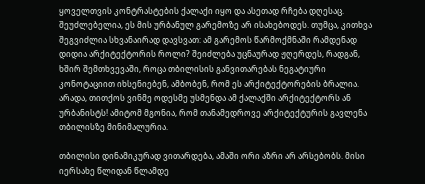ყოველთვის კონტრასტების ქალაქი იყო და ასეთად რჩება დღესაც. შეუძლებელია, ეს მის ურბანულ გარემოზე არ ისახებოდეს. თუმცა, კითხვა შეგვიძლია სხვანაირად დავსვათ: ამ გარემოს წარმოქმნაში რამდენად დიდია არქიტექტორის როლი? შეიძლება უცნაურად ჟღერდეს, რადგან, ხშირ შემთხვევაში, როცა თბილისის განვითარებას ნეგატიური კონოტაციით იხსენიებენ, ამბობენ, რომ ეს არქიტექტორების ბრალია. არადა, თითქოს ვინმე ოდესმე უსმენდა ამ ქალაქში არქიტექტორს ან ურბანისტს! ამიტომ მგონია, რომ თანამედროვე არქიტექტურის გავლენა თბილისზე მინიმალურია.

თბილისი დინამიკურად ვითარდება, ამაში ორი აზრი არ არსებობს. მისი იერსახე წლიდან წლამდე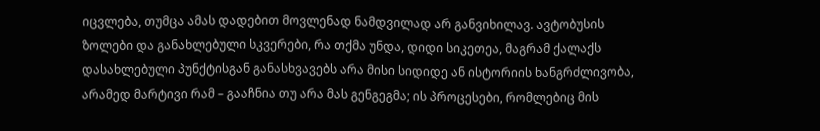იცვლება, თუმცა ამას დადებით მოვლენად ნამდვილად არ განვიხილავ. ავტობუსის ზოლები და განახლებული სკვერები, რა თქმა უნდა, დიდი სიკეთეა, მაგრამ ქალაქს დასახლებული პუნქტისგან განასხვავებს არა მისი სიდიდე ან ისტორიის ხანგრძლივობა, არამედ მარტივი რამ – გააჩნია თუ არა მას გენგეგმა; ის პროცესები, რომლებიც მის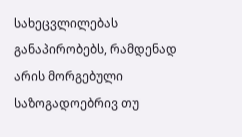სახეცვლილებას განაპირობებს, რამდენად არის მორგებული საზოგადოებრივ თუ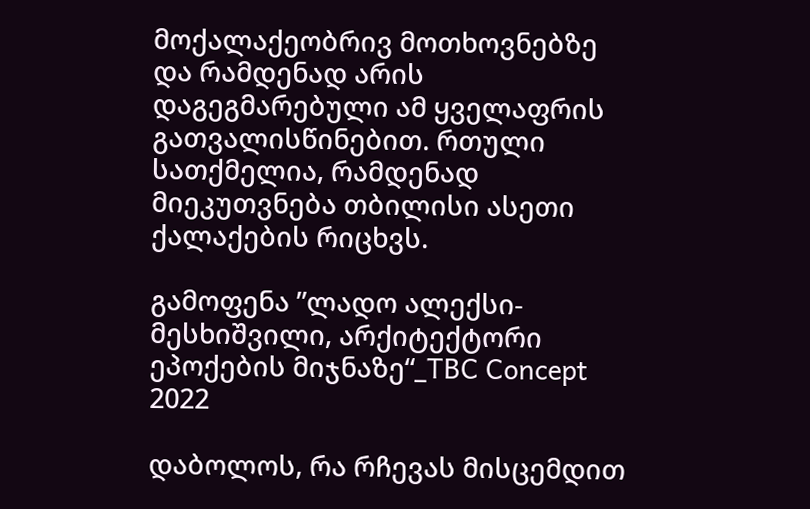მოქალაქეობრივ მოთხოვნებზე და რამდენად არის დაგეგმარებული ამ ყველაფრის გათვალისწინებით. რთული სათქმელია, რამდენად მიეკუთვნება თბილისი ასეთი ქალაქების რიცხვს.

გამოფენა ”ლადო ალექსი-მესხიშვილი, არქიტექტორი ეპოქების მიჯნაზე“_TBC Concept 2022

დაბოლოს, რა რჩევას მისცემდით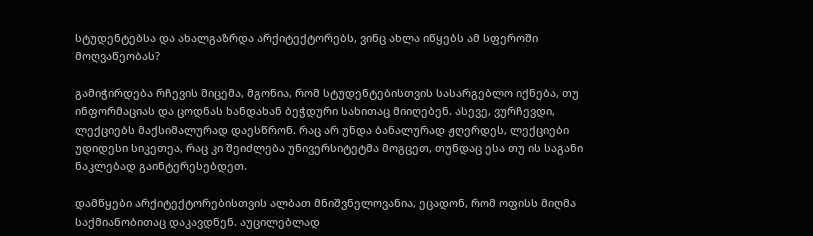სტუდენტებსა და ახალგაზრდა არქიტექტორებს, ვინც ახლა იწყებს ამ სფეროში მოღვაწეობას?

გამიჭირდება რჩევის მიცემა, მგონია, რომ სტუდენტებისთვის სასარგებლო იქნება, თუ ინფორმაციას და ცოდნას ხანდახან ბეჭდური სახითაც მიიღებენ. ასევე, ვურჩევდი, ლექციებს მაქსიმალურად დაესწრონ. რაც არ უნდა ბანალურად ჟღერდეს, ლექციები უდიდესი სიკეთეა, რაც კი შეიძლება უნივერსიტეტმა მოგცეთ, თუნდაც ესა თუ ის საგანი ნაკლებად გაინტერესებდეთ.

დამწყები არქიტექტორებისთვის ალბათ მნიშვნელოვანია, ეცადონ, რომ ოფისს მიღმა საქმიანობითაც დაკავდნენ. აუცილებლად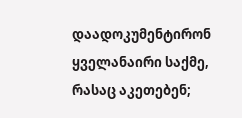დაადოკუმენტირონ ყველანაირი საქმე, რასაც აკეთებენ;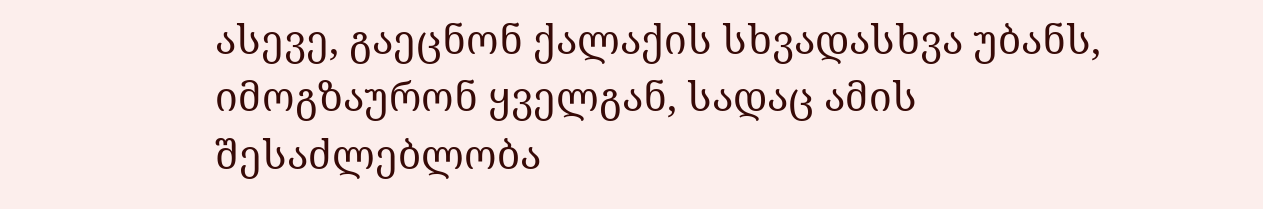ასევე, გაეცნონ ქალაქის სხვადასხვა უბანს, იმოგზაურონ ყველგან, სადაც ამის შესაძლებლობა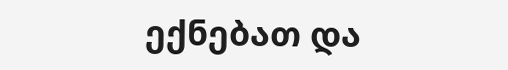ექნებათ და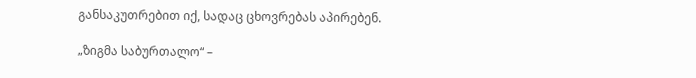განსაკუთრებით იქ, სადაც ცხოვრებას აპირებენ.

„ზიგმა საბურთალო“ –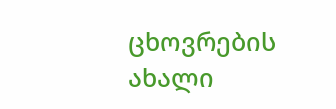ცხოვრების ახალი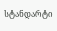სტანდარტი